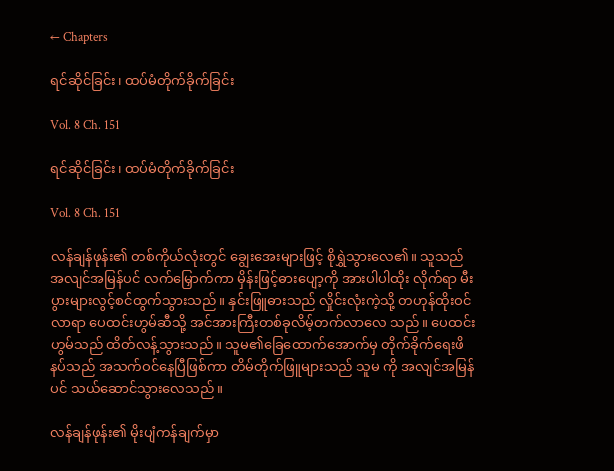← Chapters

ရင်ဆိုင်ခြင်း၊ ထပ်မံတိုက်ခိုက်ခြင်း

Vol. 8 Ch. 151

ရင်ဆိုင်ခြင်း၊ ထပ်မံတိုက်ခိုက်ခြင်း

Vol. 8 Ch. 151

လန်ချန်ဖုန်း၏ တစ်ကိုယ်လုံးတွင် ချွေးအေးများဖြင့် စိုရွှဲသွားလေ၏။ သူသည် အလျင်အမြန်ပင် လက်မြှောက်ကာ မှိန်းဖြင့်ဓားပျော့ကို အားပါပါထိုး လိုက်ရာ မီးပွားများလွင့်စင်ထွက်သွားသည်။ နှင်းဖြူဓားသည် လှိုင်းလုံးကဲ့သို့ တဟုန်ထိုးဝင်လာရာ ပေထင်းဟွမ်ဆီသို့ အင်အားကြီးတစ်ခုလိမ့်တက်လာလေ သည်။ ပေထင်းဟွမ်သည် ထိတ်လန့်သွားသည်။ သူမ၏ခြေထောက်အောက်မှ တိုက်ခိုက်ရေးဖိနပ်သည် အသက်ဝင်နေပြီဖြစ်ကာ တိမ်တိုက်ဖြူများသည် သူမ ကို အလျင်အမြန်ပင် သယ်ဆောင်သွားလေသည်။

လန်ချန်ဖုန်း၏ မိုးပျံကန်ချက်မှာ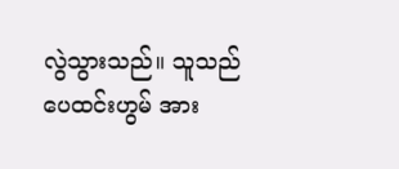လွဲသွားသည်။ သူသည် ပေထင်းဟွမ် အား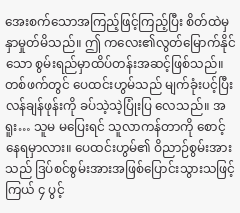အေးစက်သောအကြည့်ဖြင့်ကြည့်ပြီး စိတ်ထဲမှ နှာမှုတ်မိသည်။ ဤ ကလေး၏လွတ်မြောက်နိုင်သော စွမ်းရည်မှာထိပ်တန်းအဆင့်ဖြစ်သည်။ တစ်ဖက်တွင် ပေထင်းဟွမ်သည် မျက်ခုံးပင့်ပြီး လန်ချန်ဖုန်းကို ခပ်သဲ့သဲ့ပြုံးပြ လေသည်။ အရူး… သူမ မပြေးရင် သူလာကန်တာကို စောင့်နေရမှာလား။ ပေထင်းဟွမ်၏ ဝိညာဉ်စွမ်းအားသည် ဒြပ်စင်စွမ်းအားအဖြစ်ပြောင်းသွားသဖြင့် ကြယ် ၄ ပွင့်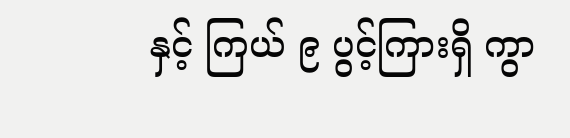နှင့် ကြယ် ၉ ပွင့်ကြားရှိ ကွာ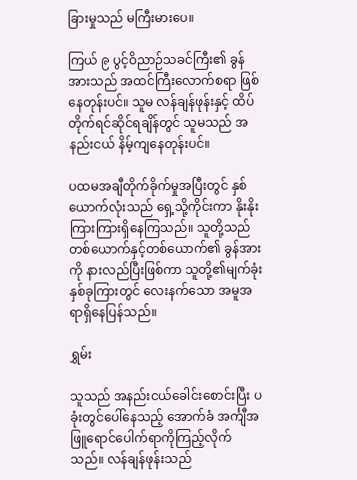ခြားမှုသည် မကြီးမားပေ။

ကြယ် ၉ ပွင့်ဝိညာဉ်သခင်ကြီး၏ ခွန်အားသည် အထင်ကြီးလောက်စရာ ဖြစ်နေတုန်းပင်။ သူမ လန်ချန်ဖုန်းနှင့် ထိပ်တိုက်ရင်ဆိုင်ရချိန်တွင် သူမသည် အနည်းငယ် နိမ့်ကျနေတုန်းပင်။

ပထမအချီတိုက်ခိုက်မှုအပြီးတွင် နှစ်ယောက်လုံးသည် ရှေ့သို့ကိုင်းကာ နိုးနိုးကြားကြားရှိနေကြသည်။ သူတို့သည် တစ်ယောက်နှင့်တစ်ယောက်၏ ခွန်အားကို နားလည်ပြီးဖြစ်ကာ သူတို့၏မျက်ခုံးနှစ်ခုကြားတွင် လေးနက်သော အမူအရာရှိနေပြန်သည်။

ရွှမ်း

သူသည် အနည်းငယ်ခေါင်းစောင်းပြီး ပခုံးတွင်ပေါ်နေသည့် အောက်ခံ အင်္ကျီအဖြူရောင်ပေါက်ရာကိုကြည့်လိုက်သည်။ လန်ချန်ဖုန်းသည်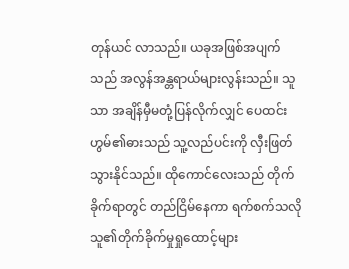တုန်ယင် လာသည်။ ယခုအဖြစ်အပျက်သည် အလွန်အန္တရာယ်များလွန်းသည်။ သူသာ အချိန်မှီမတုံ့ပြန်လိုက်လျှင် ပေထင်းဟွမ်၏ဓားသည် သူ့လည်ပင်းကို လှီးဖြတ် သွားနိုင်သည်။ ထိုကောင်လေးသည် တိုက်ခိုက်ရာတွင် တည်ငြိမ်နေကာ ရက်စက်သလို သူ၏တိုက်ခိုက်မှုရှုထောင့်များ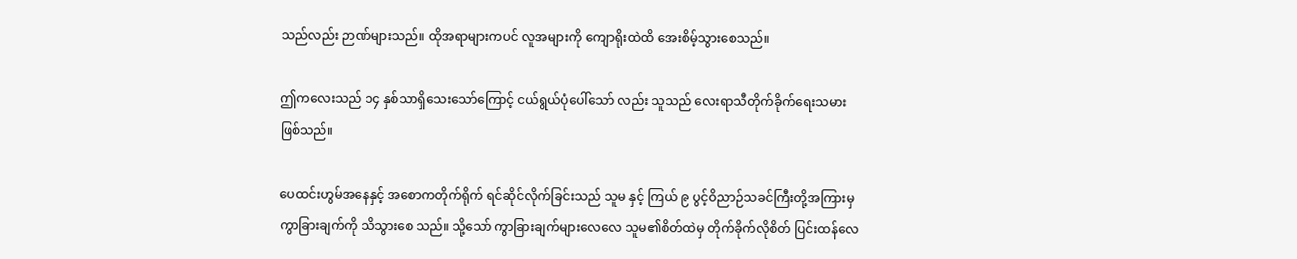သည်လည်း ဉာဏ်များသည်။ ထိုအရာများကပင် လူအများကို ကျောရိုးထဲထိ အေးစိမ့်သွားစေသည်။

ဤကလေးသည် ၁၄ နှစ်သာရှိသေးသော်ကြောင့် ငယ်ရွယ်ပုံပေါ်သော် လည်း သူသည် လေးရာသီတိုက်ခိုက်ရေးသမားဖြစ်သည်။

ပေထင်းဟွမ်အနေနှင့် အစောကတိုက်ရိုက် ရင်ဆိုင်လိုက်ခြင်းသည် သူမ နှင့် ကြယ် ၉ ပွင့်ဝိညာဉ်သခင်ကြီးတို့အကြားမှ ကွာခြားချက်ကို သိသွားစေ သည်။ သို့သော် ကွာခြားချက်များလေလေ သူမ၏စိတ်ထဲမှ တိုက်ခိုက်လိုစိတ် ပြင်းထန်လေ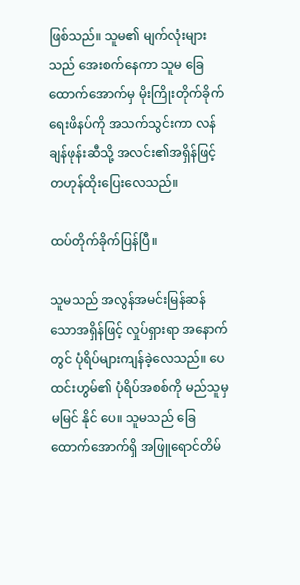ဖြစ်သည်။ သူမ၏ မျက်လုံးများသည် အေးစက်နေကာ သူမ ခြေထောက်အောက်မှ မိုးကြိုးတိုက်ခိုက်ရေးဖိနပ်ကို အသက်သွင်းကာ လန်ချန်ဖုန်းဆီသို့ အလင်း၏အရှိန်ဖြင့် တဟုန်ထိုးပြေးလေသည်။

ထပ်တိုက်ခိုက်ပြန်ပြီ။

သူမသည် အလွန်အမင်းမြန်ဆန်သောအရှိန်ဖြင့် လှုပ်ရှားရာ အနောက် တွင် ပုံရိပ်များကျန်ခဲ့လေသည်။ ပေထင်းဟွမ်၏ ပုံရိပ်အစစ်ကို မည်သူမှမမြင် နိုင် ပေ။ သူမသည် ခြေထောက်အောက်ရှိ အဖြူရောင်တိမ်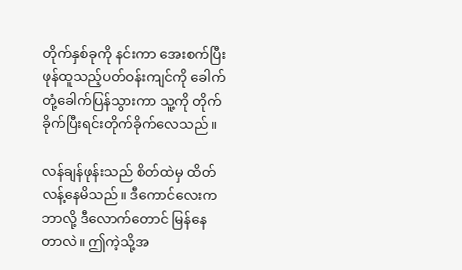တိုက်နှစ်ခုကို နင်းကာ အေးစက်ပြီး ဖုန်ထူသည့်ပတ်ဝန်းကျင်ကို ခေါက်တုံ့ခေါက်ပြန်သွားကာ သူ့ကို တိုက်ခိုက်ပြီးရင်းတိုက်ခိုက်လေသည်။

လန်ချန်ဖုန်းသည် စိတ်ထဲမှ ထိတ်လန့်နေမိသည်။ ဒီကောင်လေးက ဘာလို့ ဒီလောက်တောင် မြန်နေတာလဲ။ ဤကဲ့သို့အ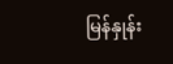မြန်နှုန်း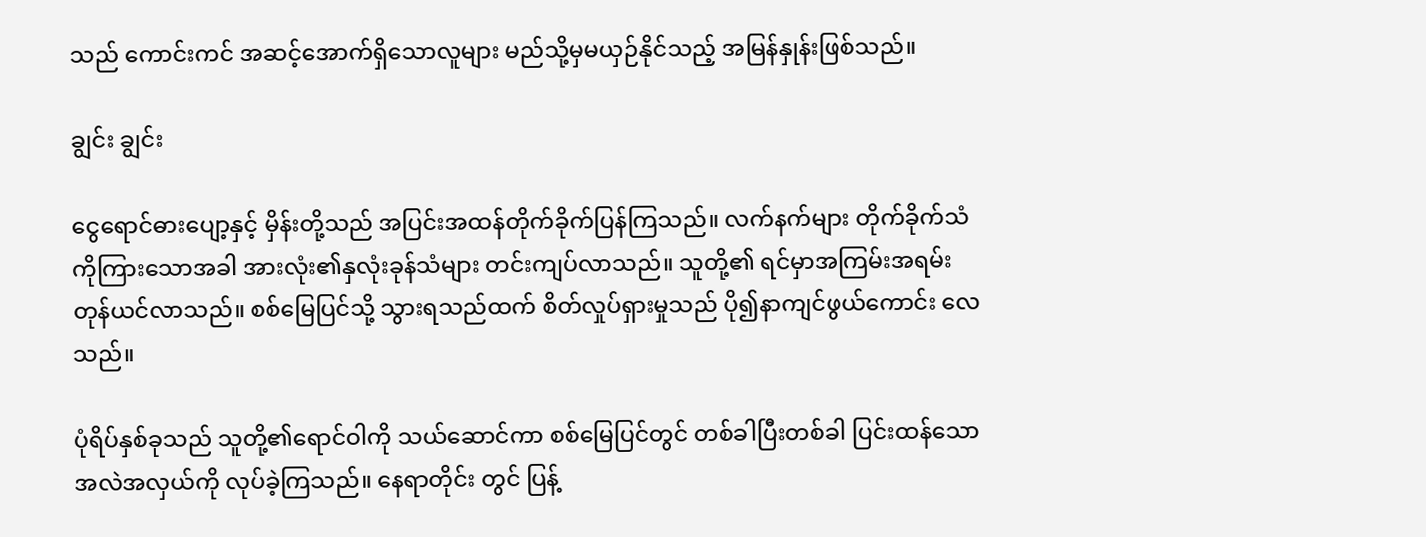သည် ကောင်းကင် အဆင့်အောက်ရှိသောလူများ မည်သို့မှမယှဉ်နိုင်သည့် အမြန်နှုန်းဖြစ်သည်။

ချွင်း ချွင်း

ငွေရောင်ဓားပျော့နှင့် မှိန်းတို့သည် အပြင်းအထန်တိုက်ခိုက်ပြန်ကြသည်။ လက်နက်များ တိုက်ခိုက်သံကိုကြားသောအခါ အားလုံး၏နှလုံးခုန်သံများ တင်းကျပ်လာသည်။ သူတို့၏ ရင်မှာအကြမ်းအရမ်း တုန်ယင်လာသည်။ စစ်မြေပြင်သို့ သွားရသည်ထက် စိတ်လှုပ်ရှားမှုသည် ပို၍နာကျင်ဖွယ်ကောင်း လေသည်။

ပုံရိပ်နှစ်ခုသည် သူတို့၏ရောင်ဝါကို သယ်ဆောင်ကာ စစ်မြေပြင်တွင် တစ်ခါပြီးတစ်ခါ ပြင်းထန်သော အလဲအလှယ်ကို လုပ်ခဲ့ကြသည်။ နေရာတိုင်း တွင် ပြန့်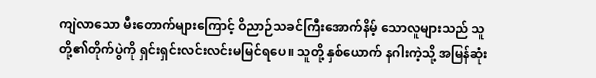ကျဲလာသော မီးတောက်များကြောင့် ဝိညာဉ်သခင်ကြီးအောက်နိမ့် သောလူများသည် သူတို့၏တိုက်ပွဲကို ရှင်းရှင်းလင်းလင်းမမြင်ရပေ။ သူတို့ နှစ်ယောက် နဂါးကဲ့သို့ အမြန်ဆုံး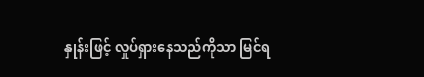နှုန်းဖြင့် လှုပ်ရှားနေသည်ကိုသာ မြင်ရ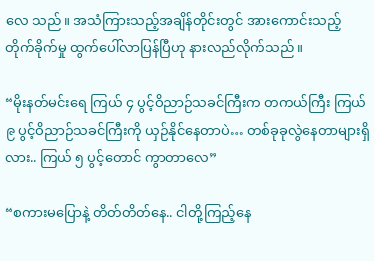လေ သည်။ အသံကြားသည့်အချိန်တိုင်းတွင် အားကောင်းသည့် တိုက်ခိုက်မှု ထွက်ပေါ်လာပြန်ပြီဟု နားလည်လိုက်သည်။

“မိုးနတ်မင်းရေ ကြယ် ၄ ပွင့်ဝိညာဉ်သခင်ကြီးက တကယ်ကြီး ကြယ် ၉ ပွင့်ဝိညာဉ်သခင်ကြီးကို ယှဉ်နိုင်နေတာပဲ… တစ်ခုခုလွဲနေတာများရှိလား.. ကြယ် ၅ ပွင့်တောင် ကွာတာလေ”

“စကားမပြောနဲ့ တိတ်တိတ်နေ.. ငါတို့ကြည့်နေ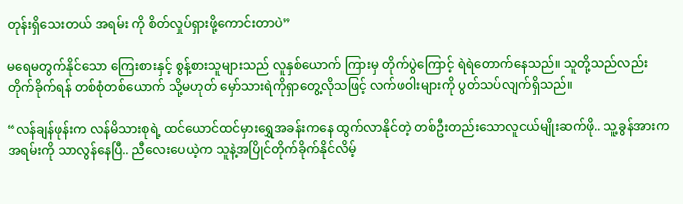တုန်းရှိသေးတယ် အရမ်း ကို စိတ်လှုပ်ရှားဖို့ကောင်းတာပဲ”

မရေမတွက်နိုင်သော ကြေးစားနှင့် စွန့်စားသူများသည် လူနှစ်ယောက် ကြားမှ တိုက်ပွဲကြောင့် ရဲရဲတောက်နေသည်။ သူတို့သည်လည်း တိုက်ခိုက်ရန် တစ်စုံတစ်ယောက် သို့မဟုတ် မှော်သားရဲကိုရှာတွေ့လိုသဖြင့် လက်ဖဝါးများကို ပွတ်သပ်လျက်ရှိသည်။

“လန်ချန်ဖုန်းက လန်မိသားစုရဲ့ ထင်ယောင်ထင်မှားရွှေအခန်းကနေ ထွက်လာနိုင်တဲ့ တစ်ဦးတည်းသောလူငယ်မျိုးဆက်ဖို.. သူ့ခွန်အားက အရမ်းကို သာလွန်နေပြီ.. ညီလေးပေယဲ့က သူနဲ့အပြိုင်တိုက်ခိုက်နိုင်လိမ့်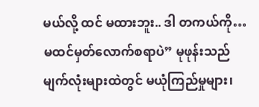မယ်လို့ ထင် မထားဘူး.. ဒါ တကယ်ကို… မထင်မှတ်လောက်စရာပဲ” မုဖုန်းသည် မျက်လုံးများထဲတွင် မယုံကြည်မှုများ၊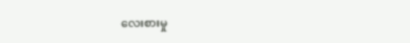လေးစားမှု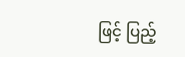ဖြင့် ပြည့်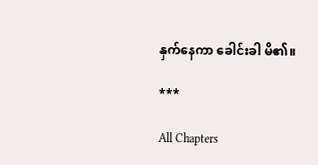နှက်နေကာ ခေါင်းခါ မိ၏။

***

All Chapters